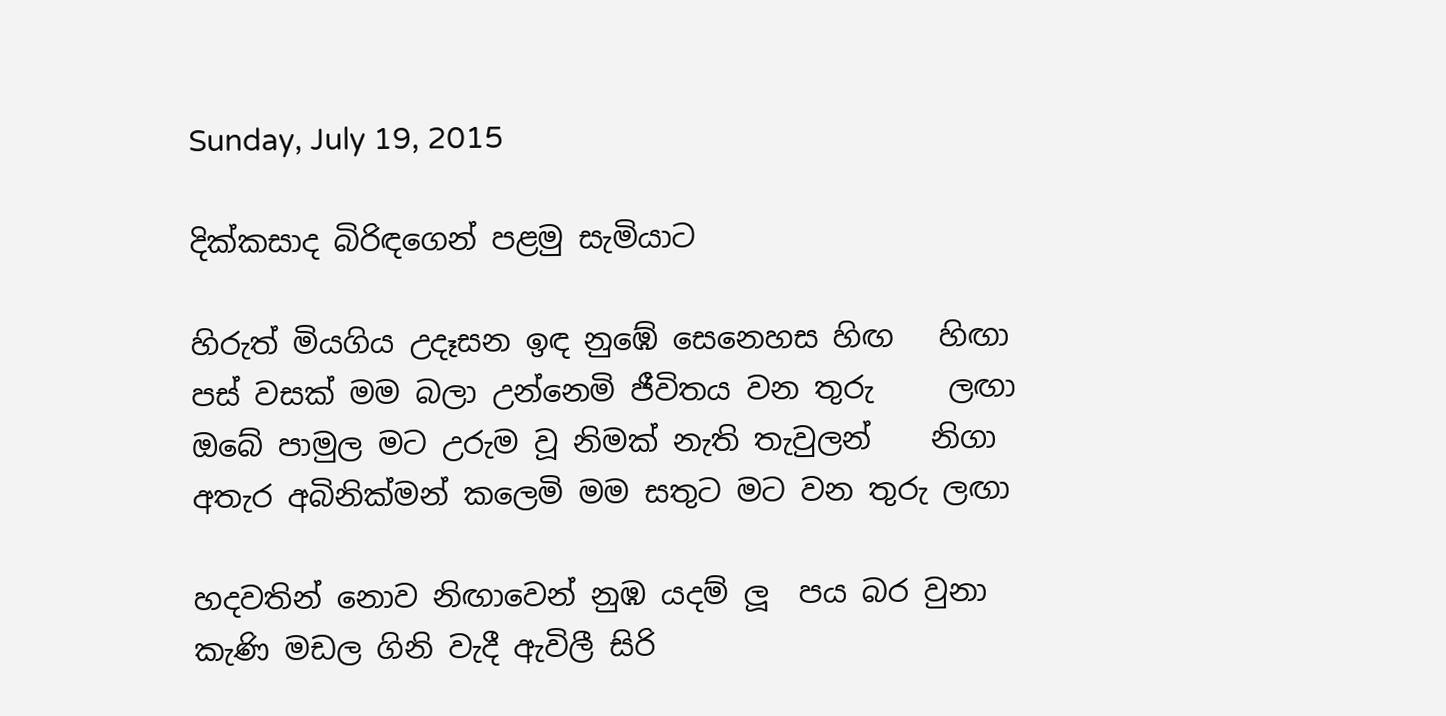Sunday, July 19, 2015

දික්කසාද බිරිඳගෙන් පළමු සැමියාට

හිරුත් මියගිය උදෑසන ඉඳ නුඹේ සෙනෙහස හිඟ   හිඟා
පස් වසක් මම බලා උන්නෙමි ජීවිතය වන තුරු     ලඟා
ඔබේ පාමුල මට උරුම වූ නිමක් නැති තැවුලන්    නිගා
අතැර අබිනික්මන් කලෙමි මම සතුට මට වන තුරු ලඟා

හදවතින් නොව නිඟාවෙන් නුඹ යදම් ලූ  පය බර වුනා
කැණි මඩල ගිනි වැදී ඇවිලී සිරි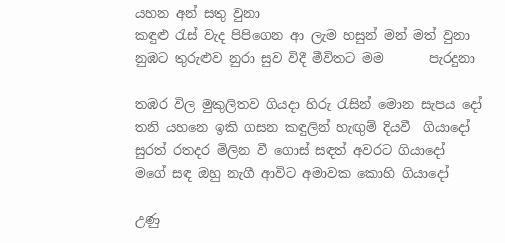යහන අන් සතු වුනා
කඳුළු රැස් වැද පිපිගෙන ආ ලැම හසුන් මන් මත් වුනා
නුඹට තුරුළුව නුරා සුව විදී මීවිතට මම       පැරදුනා

තඹර විල මුකුලිතව ගියදා හිරු රැසින් මොන සැපය දෝ
තනි යහනෙ ඉකි ගසන කඳුලින් හැඟුම් දියවී  ගියාදෝ
සුරත් රතදර මිලින වී ගොස් සඳත් අවරට ගියාදෝ
මගේ සඳ ඔහු නැගී ආවිට අමාවක කොහි ගියාදෝ

උණු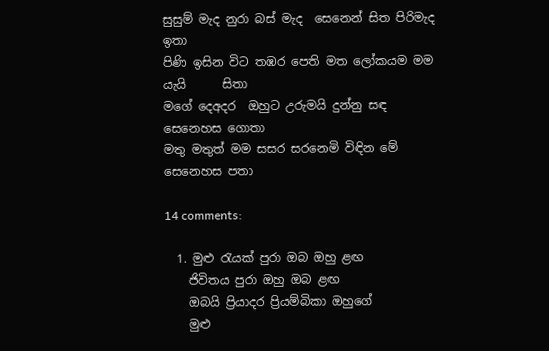සුසුම් මැද නුරා බස් මැද  සෙනෙන් සිත පිරිමැද ඉතා
පිණි ඉසින විට තඹර පෙති මත ලෝකයම මම යැයි      සිතා
මගේ දෙඅදර  ඔහුට උරුමයි දුන්නු සඳ සෙනෙහස ගොතා
මතු මතුත් මම සසර සරනෙමි විඳින මේ සෙනෙහස පතා

14 comments:

  1. මුළු රැයක් පුරා ඔබ ඔහු ළඟ
    ජිවිතය පුරා ඔහු ඔබ ළඟ
    ඔබයි ප්‍රියාදර ප්‍රියම්බිකා ඔහුගේ
    මුළු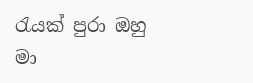රැයක් පුරා ඔහු මා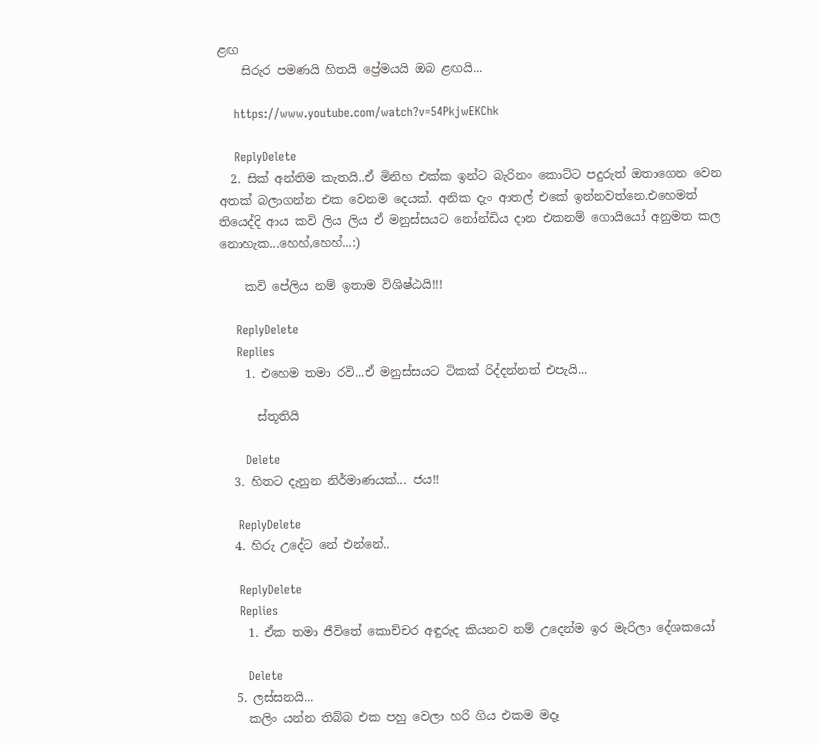ළඟ
    සිරුර පමණයි හිතයි ප්‍රේමයයි ඔබ ළඟයි...

    https://www.youtube.com/watch?v=54PkjwEKChk

    ReplyDelete
  2. සික් අන්තිම කැතයි..ඒ මිනිහ එක්ක ඉන්ට බැරිනං කොට්ට පදුරුත් ඔතාගෙන වෙන අතක් බලාගන්න එක වෙනම දෙයක්. අනික දැං ආතල් එකේ ඉන්නවත්නෙ.එහෙමත් තියෙද්දි ආය කවි ලිය ලිය ඒ මනුස්සයට නෝන්ඩිය දාන එකනම් ගොයියෝ අනුමත කල නොහැක...හෙහ්,හෙහ්...:)

    කවි පේලිය නම් ඉතාම විශිෂ්ඨයි!!!

    ReplyDelete
    Replies
    1. එහෙම තමා රවි...ඒ මනුස්සයට ටිකක් රිද්දන්නත් එපැයි...

      ස්තූතියි

      Delete
  3. හිතට දැනුන නිර්මාණයක්... ජය!!

    ReplyDelete
  4. හිරු උදේට නේ එන්නේ..

    ReplyDelete
    Replies
    1. ඒක තමා ජීවිතේ කොච්චර අඳුරුද කියනව නම් උදෙන්ම ඉර මැරිලා දේශකයෝ

      Delete
  5. ලස්සනයි...
    කලිං යන්න තිබ්බ එක පහු වෙලා හරි ගිය එකම මදෑ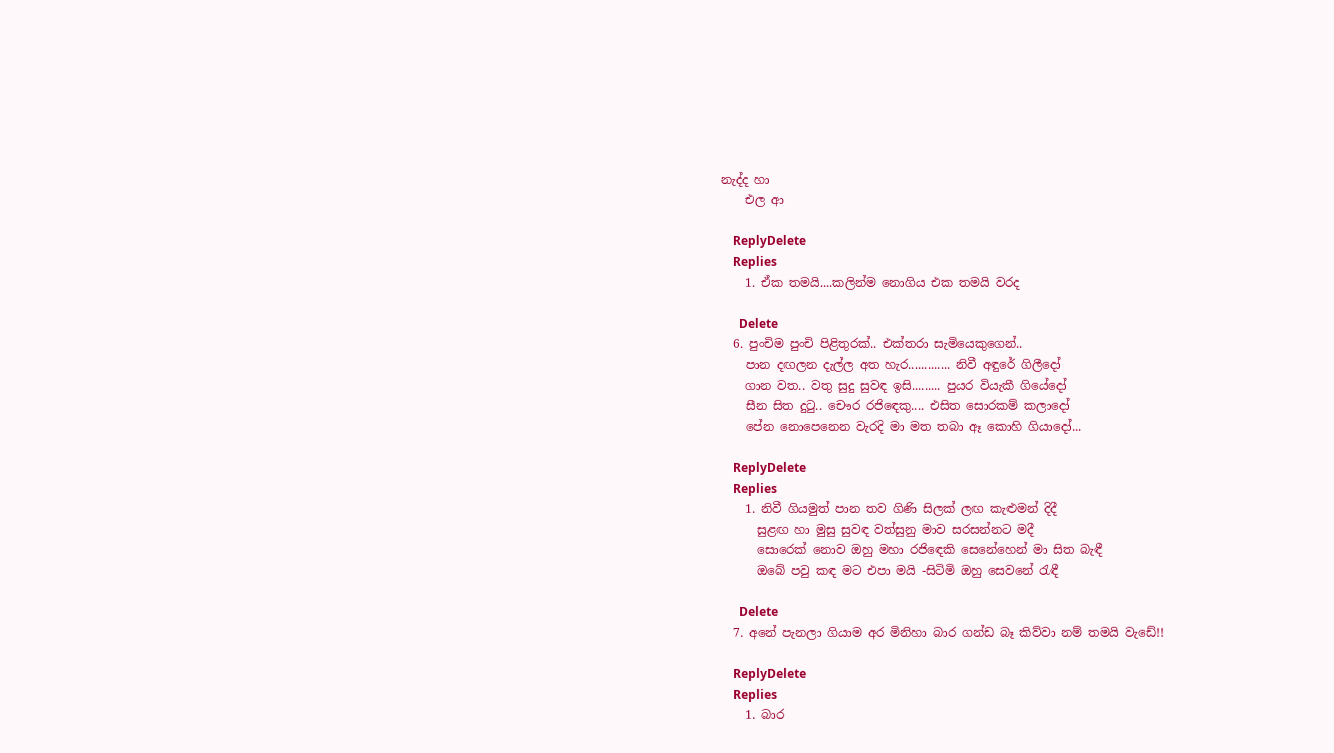නැද්ද හා
    එල ආ

    ReplyDelete
    Replies
    1. ඒක තමයි....කලින්ම නොගිය එක තමයි වරද

      Delete
  6. පුංචිම පුංචි පිළිතුරක්.. එක්තරා සැමියෙකුගෙන්..
    පාන දඟලන දැල්ල අත හැර............. නිවී අඳුරේ ගිලීදෝ
    ගාන වත.. වතු සුදු සුවඳ ඉසි......... පුයර වියැකී ගියේදෝ
    සීන සිත දුටු.. චෞර රජිඳෙකු.... එසිත සොරකම් කලාදෝ
    පේන නොපෙනෙන වැරදි මා මත තබා ඈ කොහි ගියාදෝ...

    ReplyDelete
    Replies
    1. නිවී ගියමුත් පාන තව ගිණි සිලක් ලඟ කැළුමන් දිදී
      සුළඟ හා මුසු සුවඳ වත්සුනු මාව සරසන්නට මදී
      සොරෙක් නොව ඔහු මහා රජිඳෙකි සෙනේහෙන් මා සිත බැඳී
      ඔබේ පවු කඳ මට එපා මයි -සිටිමි ඔහු සෙවනේ රැඳී

      Delete
  7. අනේ පැනලා ගියාම අර මිනිහා බාර ගන්ඩ බෑ කිව්වා නම් තමයි වැඩේ!!

    ReplyDelete
    Replies
    1. බාර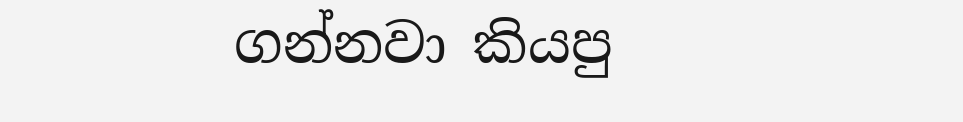ගන්නවා කියපු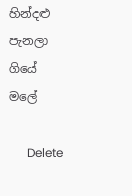හින්දළු පැනලා ගියේ මලේ

      Delete